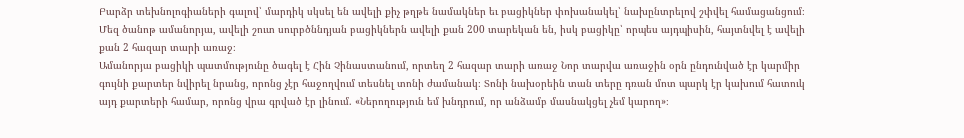Բարձր տեխնոլոգիաների գալով՝ մարդիկ սկսել են ավելի քիչ թղթե նամակներ եւ բացիկներ փոխանակել՝ նախընտրելով շփվել համացանցում։
Մեզ ծանոթ ամանորյա, ավելի շուտ սուրբծննդյան բացիկներն ավելի քան 200 տարեկան են, իսկ բացիկը՝ որպես այդպիսին, հայտնվել է ավելի քան 2 հազար տարի առաջ։
Ամանորյա բացիկի պատմությունը ծագել է Հին Չինաստանում, որտեղ 2 հազար տարի առաջ Նոր տարվա առաջին օրն ընդունված էր կարմիր գույնի քարտեր նվիրել նրանց, որոնց չէր հաջողվում տեսնել տոնի ժամանակ։ Տոնի նախօրեին տան տերը դռան մոտ պարկ էր կախում հատուկ այդ քարտերի համար, որոնց վրա գրված էր լինում. «Ներողություն եմ խնդրում, որ անձամբ մասնակցել չեմ կարող»։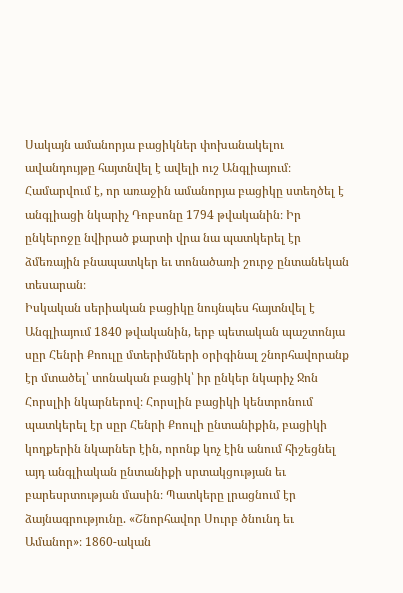Սակայն ամանորյա բացիկներ փոխանակելու ավանդույթը հայտնվել է ավելի ուշ Անգլիայում։ Համարվում է, որ առաջին ամանորյա բացիկը ստեղծել է անգլիացի նկարիչ Դոբսոնը 1794 թվականին։ Իր ընկերոջը նվիրած քարտի վրա նա պատկերել էր ձմեռային բնապատկեր եւ տոնածառի շուրջ ընտանեկան տեսարան։
Իսկական սերիական բացիկը նույնպես հայտնվել է Անգլիայում 1840 թվականին, երբ պետական պաշտոնյա սըր Հենրի Քոուլը մտերիմների օրիգինալ շնորհավորանք էր մտածել՝ տոնական բացիկ՝ իր ընկեր նկարիչ Ջոն Հորսլիի նկարներով։ Հորսլին բացիկի կենտրոնում պատկերել էր սըր Հենրի Քոուլի ընտանիքին, բացիկի կողքերին նկարներ էին, որոնք կոչ էին անում հիշեցնել այդ անգլիական ընտանիքի սրտակցության եւ բարեսրտության մասին։ Պատկերը լրացնում էր ձայնագրությունը. «Շնորհավոր Սուրբ ծնունդ եւ Ամանոր»։ 1860-ական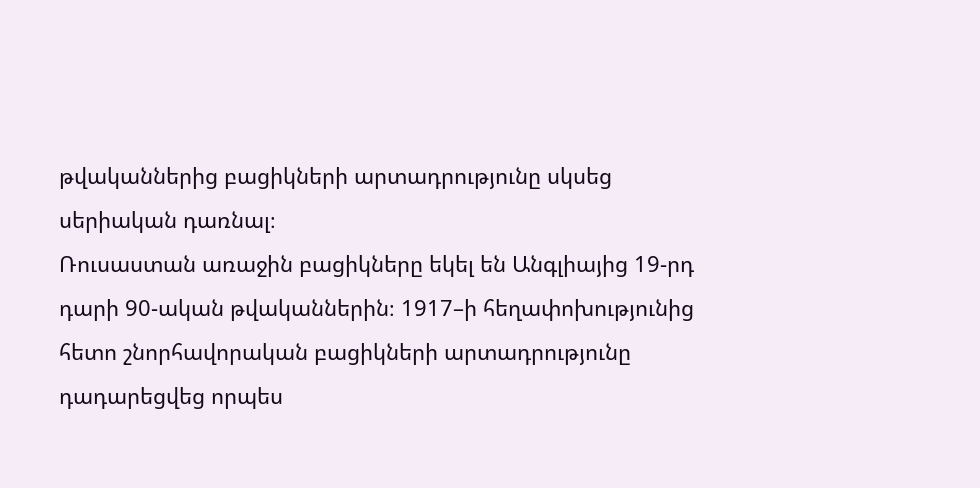թվականներից բացիկների արտադրությունը սկսեց սերիական դառնալ։
Ռուսաստան առաջին բացիկները եկել են Անգլիայից 19-րդ դարի 90-ական թվականներին։ 1917–ի հեղափոխությունից հետո շնորհավորական բացիկների արտադրությունը դադարեցվեց որպես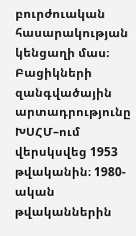բուրժուական հասարակության կենցաղի մաս։ Բացիկների զանգվածային արտադրությունը ԽՍՀՄ–ում վերսկսվեց 1953 թվականին։ 1980-ական թվականներին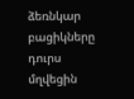ձեռնկար բացիկները դուրս մղվեցին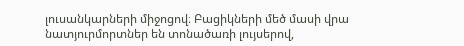լուսանկարների միջոցով։ Բացիկների մեծ մասի վրա նատյուրմորտներ են տոնածառի լույսերով,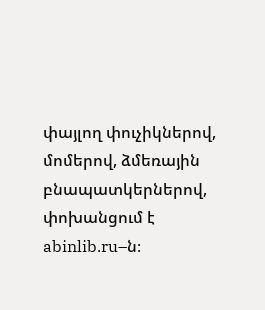փայլող փուչիկներով, մոմերով, ձմեռային բնապատկերներով, փոխանցում է abinlib.ru–ն։